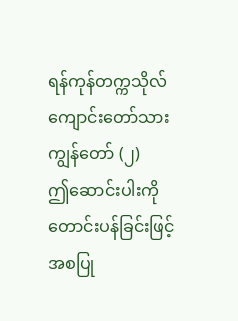ရန်ကုန်တက္ကသိုလ်ကျောင်းတော်သား ကျွန်တော် (၂)
ဤဆောင်းပါးကို တောင်းပန်ခြင်းဖြင့် အစပြု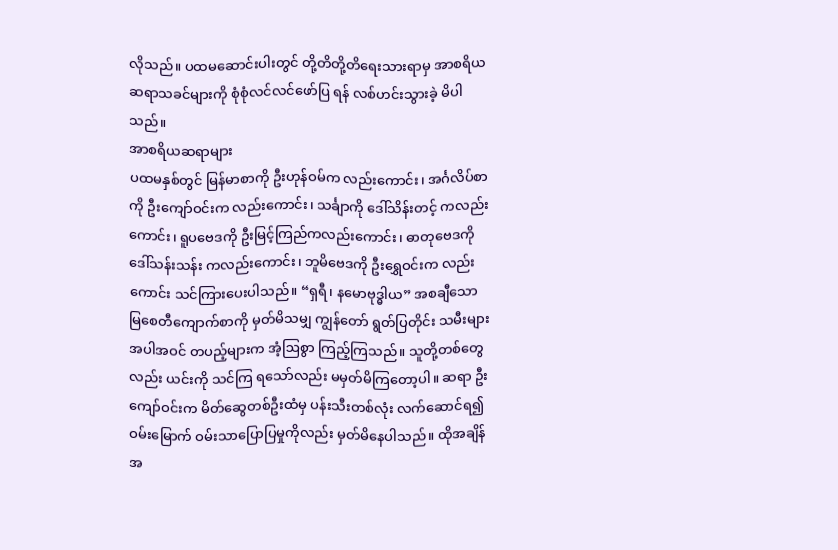လိုသည်။ ပထမဆောင်းပါးတွင် တို့တိတို့တိရေးသားရာမှ အာစရိယ ဆရာသခင်များကို စုံစုံလင်လင်ဖော်ပြ ရန် လစ်ဟင်းသွားခဲ့ မိပါသည်။
အာစရိယဆရာများ
ပထမနှစ်တွင် မြန်မာစာကို ဦးဟုန်ဝမ်က လည်းကောင်း၊ အင်္ဂလိပ်စာကို ဦးကျော်ဝင်းက လည်းကောင်း၊ သင်္ချာကို ဒေါ်သိန်းတင့် ကလည်းကောင်း၊ ရူပဗေဒကို ဦးမြင့်ကြည်ကလည်းကောင်း၊ ဓာတုဗေဒကို ဒေါ်သန်းသန်း ကလည်းကောင်း၊ ဘူမိဗေဒကို ဦးရွှေဝင်းက လည်းကောင်း သင်ကြားပေးပါသည်။ “ရှရီ၊ နမောဗုဒ္ဓါယ” အစချီသော မြစေတီကျောက်စာကို မှတ်မိသမျှ ကျွန်တော် ရွတ်ပြတိုင်း သမီးများအပါအဝင် တပည့်များက အံ့ဩစွာ ကြည့်ကြသည်။ သူတို့တစ်တွေလည်း ယင်းကို သင်ကြ ရသော်လည်း မမှတ်မိကြတော့ပါ။ ဆရာ ဦးကျော်ဝင်းက မိတ်ဆွေတစ်ဦးထံမှ ပန်းသီးတစ်လုံး လက်ဆောင်ရ၍ ဝမ်းမြောက် ဝမ်းသာပြောပြမှုကိုလည်း မှတ်မိနေပါသည်။ ထိုအချိန်အ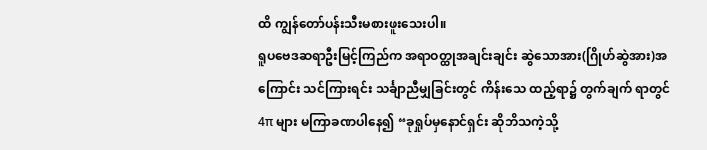ထိ ကျွန်တော်ပန်းသီးမစားဖူးသေးပါ။
ရူပဗေဒဆရာဦးမြင့်ကြည်က အရာဝတ္ထုအချင်းချင်း ဆွဲသောအား(ဂြိုဟ်ဆွဲအား)အကြောင်း သင်ကြားရင်း သင်္ချာညီမျှခြင်းတွင် ကိန်းသေ ထည့်ရာ၌ တွက်ချက် ရာတွင် 4π များ မကြာခဏပါနေ၍ “ခုရှုပ်မှနောင်ရှင်း ဆိုဘိသကဲ့သို့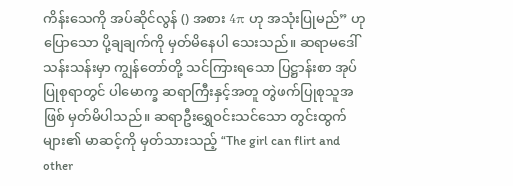ကိန်းသေကို အပ်ဆိုင်လွန် () အစား 4π ဟု အသုံးပြုမည်” ဟု ပြောသော ပို့ချချက်ကို မှတ်မိနေပါ သေးသည်။ ဆရာမဒေါ်သန်းသန်းမှာ ကျွန်တော်တို့ သင်ကြားရသော ပြဋ္ဌာန်းစာ အုပ်ပြုစုရာတွင် ပါမောက္ခ ဆရာကြီးနှင့်အတူ တွဲဖက်ပြုစုသူအဖြစ် မှတ်မိပါသည်။ ဆရာဦးရွှေဝင်းသင်သော တွင်းထွက်များ၏ မာဆင့်ကို မှတ်သားသည့် “The girl can flirt and other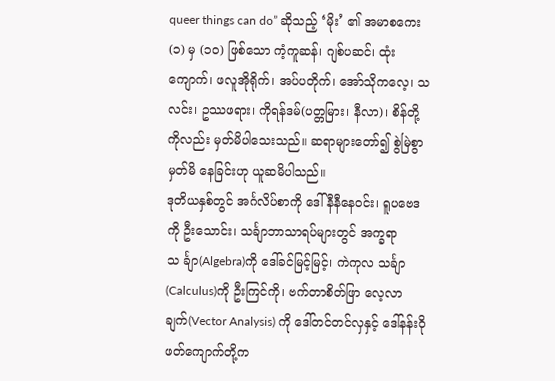queer things can do” ဆိုသည့် ‘မိုး’ ၏ အမာစကေး (၁) မှ (၁၀) ဖြစ်သော ကံ့ကူဆန်၊ ဂျစ်ပဆင်၊ ထုံးကျောက်၊ ဖလူအိုရိုက်၊ အပ်ပတိုက်၊ အော်သိုကလေ့၊ သလင်း၊ ဥဿဖရား၊ ကိုရန်ဒမ်(ပတ္တမြား၊ နီလာ)၊ စိန်တို့ကိုလည်း မှတ်မိပါသေးသည်။ ဆရာများတော်၍ စွဲမြဲစွာမှတ်မိ နေခြင်းဟု ယူဆမိပါသည်။
ဒုတိယနှစ်တွင် အင်္ဂလိပ်စာကို ဒေါ်နီနီနေဝင်း၊ ရူပဗေဒကို ဦးသောင်း၊ သင်္ချာဘာသာရပ်များတွင် အက္ခရာသ င်္ချာ(Algebra)ကို ဒေါ်ခင်မြင့်မြင့်၊ ကဲကုလ သင်္ချာ(Calculus)ကို ဦးကြင်ကို၊ ဗက်တာစိတ်ဖြာ လေ့လာ ချက်(Vector Analysis) ကို ဒေါ်တင်တင်လှနှင့် ဒေါ်နန်းဝိုဖတ်ကျောက်တို့က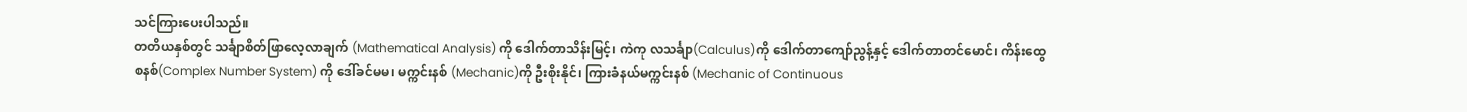သင်ကြားပေးပါသည်။
တတိယနှစ်တွင် သင်္ချာစိတ်ဖြာလေ့လာချက် (Mathematical Analysis) ကို ဒေါက်တာသိန်းမြင့်၊ ကဲကု လသင်္ချာ(Calculus)ကို ဒေါက်တာကျော်ညွန့်နှင့် ဒေါက်တာတင်မောင်၊ ကိန်းထွေစနစ်(Complex Number System) ကို ဒေါ်ခင်မမ၊ မက္ကင်းနစ် (Mechanic)ကို ဦးစိုးနိုင်၊ ကြားခံနယ်မက္ကင်းနစ် (Mechanic of Continuous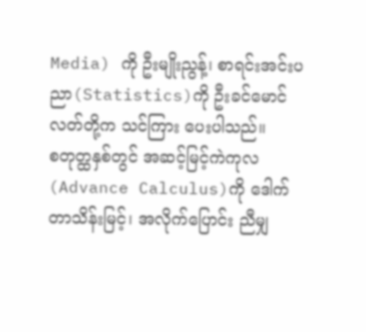Media) ကို ဦးမျိုးညွန့်၊ စာရင်းအင်းပညာ(Statistics)ကို ဦးခင်မောင်လတ်တို့က သင်ကြား ပေးပါသည်။
စတုတ္ထနှစ်တွင် အဆင့်မြင့်ကဲကုလ (Advance Calculus)ကို ဒေါက်တာသိန်းမြင့်၊ အလိုက်ပြောင်း ညီမျှ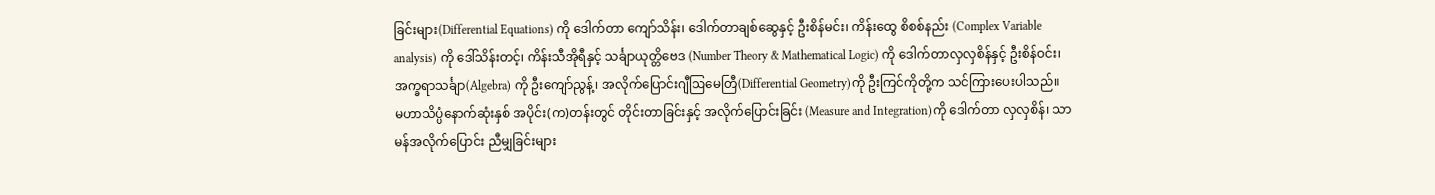ခြင်းများ(Differential Equations) ကို ဒေါက်တာ ကျော်သိန်း၊ ဒေါက်တာချစ်ဆွေနှင့် ဦးစိန်မင်း၊ ကိန်းထွေ စိစစ်နည်း (Complex Variable analysis) ကို ဒေါ်သိန်းတင့်၊ ကိန်းသီအိုရီနှင့် သင်္ချာယုတ္တိဗေဒ (Number Theory & Mathematical Logic) ကို ဒေါက်တာလှလှစိန်နှင့် ဦးစိန်ဝင်း၊ အက္ခရာသင်္ချာ(Algebra) ကို ဦးကျော်ညွန့်၊ အလိုက်ပြောင်းဂျီဩမေတြီ(Differential Geometry)ကို ဦးကြင်ကိုတို့က သင်ကြားပေးပါသည်။
မဟာသိပ္ပံနောက်ဆုံးနှစ် အပိုင်း(က)တန်းတွင် တိုင်းတာခြင်းနှင့် အလိုက်ပြောင်းခြင်း (Measure and Integration)ကို ဒေါက်တာ လှလှစိန်၊ သာမန်အလိုက်ပြောင်း ညီမျှခြင်းများ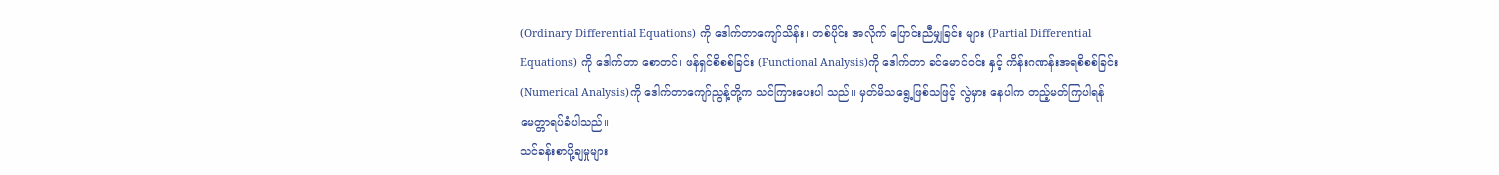(Ordinary Differential Equations) ကို ဒေါက်တာကျော်သိန်း၊ တစ်ပိုင်း အလိုက် ပြောင်းညီမျှခြင်း များ (Partial Differential Equations) ကို ဒေါက်တာ စောတင်၊ ဖန်ရှင်စိစစ်ခြင်း (Functional Analysis)ကို ဒေါက်တာ ခင်မောင်ဝင်း နှင့် ကိန်းဂဏန်းအရစိစစ်ခြင်း (Numerical Analysis)ကို ဒေါက်တာကျော်ညွန့်တို့က သင်ကြားပေးပါ သည်။ မှတ်မိသရွေ့ဖြစ်သဖြင့် လွဲမှား နေပါက တည့်မတ်ကြပါရန် မေတ္တာရပ်ခံပါသည်။
သင်ခန်းစာပို့ချမှုများ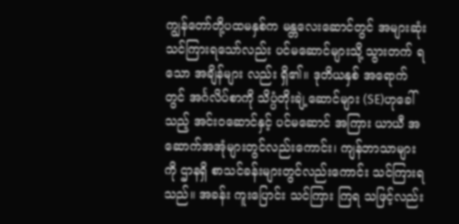ကျွန်တော်တို့ပထမနှစ်က မန္တလေးဆောင်တွင် အများဆုံးသင်ကြားရသော်လည်း ပင်မဆောင်များသို့ သွားတက် ရသော အချိန်များ လည်း ရှိ၏။ ဒုတိယနှစ် အရောက်တွင် အင်္ဂလိပ်စာကို သိပ္ပံတိုးချဲ့ဆောင်များ (SE)ဟုခေါ်သည့် အင်းဝဆောင်နှင့် ပင်မဆောင် အကြား ယာယီ အဆောက်အအုံများတွင်လည်းကောင်း၊ ကျန်ဘာသာများကို ဌာနရှိ စာသင်ခန်းများတွင်လည်းကောင်း သင်ကြားရသည်။ အခန်း ကူးပြောင်း သင်ကြား ကြရ သဖြင့်လည်း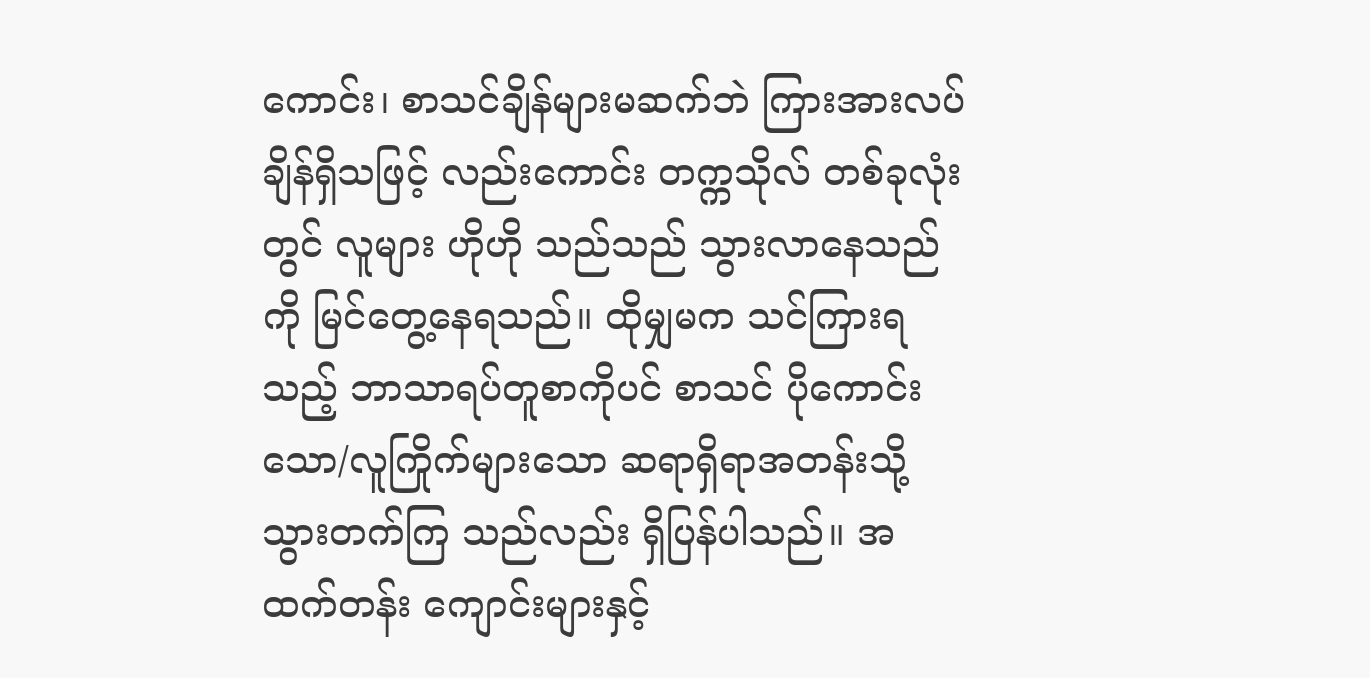ကောင်း၊ စာသင်ချိန်များမဆက်ဘဲ ကြားအားလပ်ချိန်ရှိသဖြင့် လည်းကောင်း တက္ကသိုလ် တစ်ခုလုံးတွင် လူများ ဟိုဟို သည်သည် သွားလာနေသည်ကို မြင်တွေ့နေရသည်။ ထိုမျှမက သင်ကြားရ သည့် ဘာသာရပ်တူစာကိုပင် စာသင် ပိုကောင်းသော/လူကြိုက်များသော ဆရာရှိရာအတန်းသို့ သွားတက်ကြ သည်လည်း ရှိပြန်ပါသည်။ အထက်တန်း ကျောင်းများနှင့်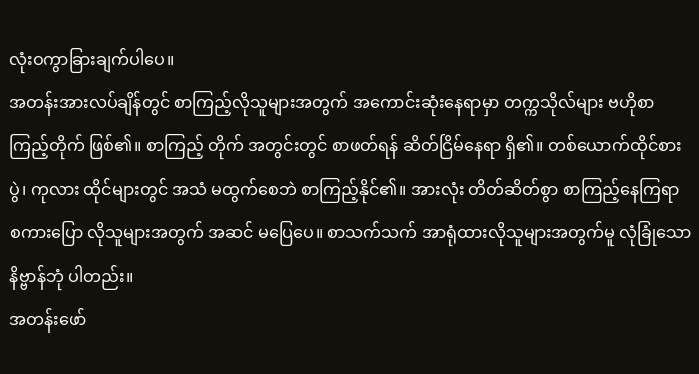လုံးဝကွာခြားချက်ပါပေ။
အတန်းအားလပ်ချိန်တွင် စာကြည့်လိုသူများအတွက် အကောင်းဆုံးနေရာမှာ တက္ကသိုလ်များ ဗဟိုစာကြည့်တိုက် ဖြစ်၏။ စာကြည့် တိုက် အတွင်းတွင် စာဖတ်ရန် ဆိတ်ငြိမ်နေရာ ရှိ၏။ တစ်ယောက်ထိုင်စားပွဲ၊ ကုလား ထိုင်များတွင် အသံ မထွက်စေဘဲ စာကြည့်နိုင်၏။ အားလုံး တိတ်ဆိတ်စွာ စာကြည့်နေကြရာ စကားပြော လိုသူများအတွက် အဆင် မပြေပေ။ စာသက်သက် အာရုံထားလိုသူများအတွက်မူ လုံခြုံသော နိဗ္ဗာန်ဘုံ ပါတည်း။
အတန်းဖော်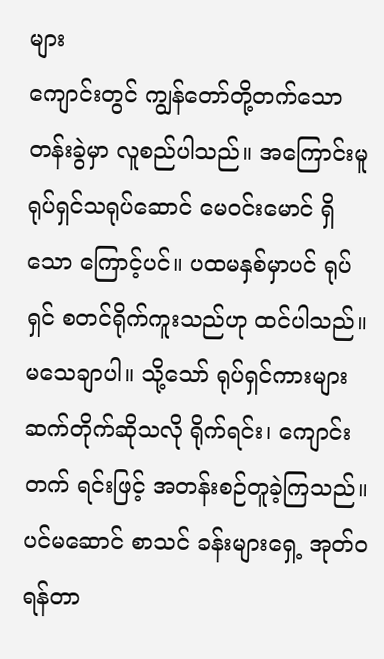များ
ကျောင်းတွင် ကျွန်တော်တို့တက်သော တန်းခွဲမှာ လူစည်ပါသည်။ အကြောင်းမူ ရုပ်ရှင်သရုပ်ဆောင် မေဝင်းမောင် ရှိသော ကြောင့်ပင်။ ပထမနှစ်မှာပင် ရုပ်ရှင် စတင်ရိုက်ကူးသည်ဟု ထင်ပါသည်။ မသေချာပါ။ သို့သော် ရုပ်ရှင်ကားများ ဆက်တိုက်ဆိုသလို ရိုက်ရင်း၊ ကျောင်းတက် ရင်းဖြင့် အတန်းစဉ်တူခဲ့ကြသည်။ ပင်မဆောင် စာသင် ခန်းများရှေ့ အုတ်ဝရန်တာ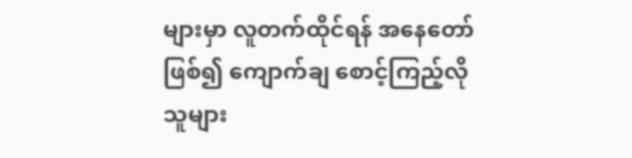များမှာ လူတက်ထိုင်ရန် အနေတော်ဖြစ်၍ ကျောက်ချ စောင့်ကြည့်လိုသူများ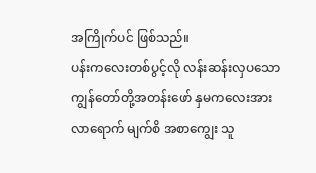အကြိုက်ပင် ဖြစ်သည်။
ပန်းကလေးတစ်ပွင့်လို လန်းဆန်းလှပသော ကျွန်တော်တို့အတန်းဖော် နှမကလေးအား လာရောက် မျက်စိ အစာကျွေး သူ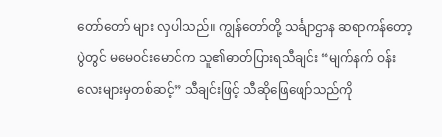တော်တော် များ လှပါသည်။ ကျွန်တော်တို့ သင်္ချာဌာန ဆရာကန်တော့ပွဲတွင် မမေဝင်းမောင်က သူ၏ဓာတ်ပြားရသီချင်း “မျက်နက် ဝန်း လေးများမှတစ်ဆင့်” သီချင်းဖြင့် သီဆိုဖြေဖျော်သည်ကို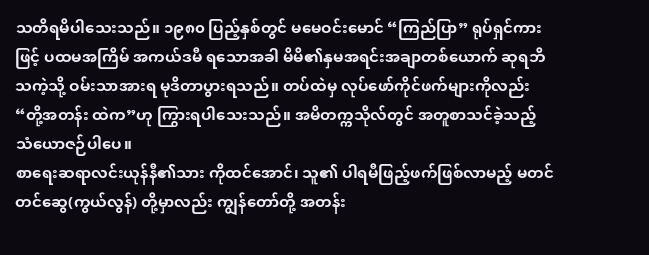သတိရမိပါသေးသည်။ ၁၉၈၀ ပြည့်နှစ်တွင် မမေဝင်းမောင် “ကြည်ပြာ” ရုပ်ရှင်ကားဖြင့် ပထမအကြိမ် အကယ်ဒမီ ရသောအခါ မိမိ၏နှမအရင်းအချာတစ်ယောက် ဆုရဘိသကဲ့သို့ ဝမ်းသာအားရ မုဒိတာပွားရသည်။ တပ်ထဲမှ လုပ်ဖော်ကိုင်ဖက်များကိုလည်း “တို့အတန်း ထဲက”ဟု ကြွားရပါသေးသည်။ အမိတက္ကသိုလ်တွင် အတူစာသင်ခဲ့သည့် သံယောဇဉ်ပါပေ။
စာရေးဆရာလင်းယုန်နီ၏သား ကိုထင်အောင်၊ သူ၏ ပါရမီဖြည့်ဖက်ဖြစ်လာမည့် မတင်တင်ဆွေ(ကွယ်လွန်) တို့မှာလည်း ကျွန်တော်တို့ အတန်း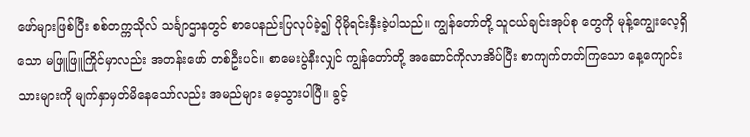ဖော်များဖြစ်ပြီး စစ်တက္ကသိုလ် သင်္ချာဌာနတွင် စာပေနည်းပြလုပ်ခဲ့၍ ပိုမိုရင်းနှီးခဲ့ပါသည်။ ကျွန်တော်တို့ သူငယ်ချင်းအုပ်စု တွေကို မုန့်ကျွေးလေ့ရှိသော မဖြူဖြူကြိုင်မှာလည်း အတန်းဖော် တစ်ဦးပင်။ စာမေးပွဲနီးလျှင် ကျွန်တော်တို့ အဆောင်ကိုလာအိပ်ပြီး စာကျက်တတ်ကြသော နေ့ကျောင်းသားများကို မျက်နှာမှတ်မိနေသော်လည်း အမည်များ မေ့သွားပါပြီ။ ခွင့်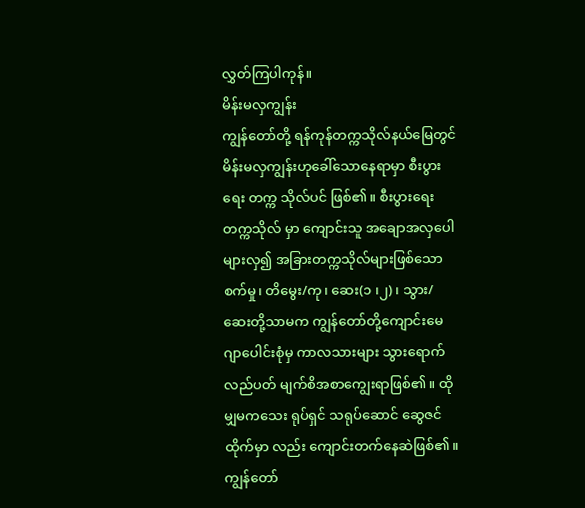လွှတ်ကြပါကုန်။
မိန်းမလှကျွန်း
ကျွန်တော်တို့ ရန်ကုန်တက္ကသိုလ်နယ်မြေတွင် မိန်းမလှကျွန်းဟုခေါ်သောနေရာမှာ စီးပွားရေး တက္က သိုလ်ပင် ဖြစ်၏။ စီးပွားရေး တက္ကသိုလ် မှာ ကျောင်းသူ အချောအလှပေါများလှ၍ အခြားတက္ကသိုလ်များဖြစ်သော စက်မှု၊ တိမွေး/ကု၊ ဆေး(၁ ၊၂)၊ သွား/ဆေးတို့သာမက ကျွန်တော်တို့ကျောင်းမေဂျာပေါင်းစုံမှ ကာလသားများ သွားရောက်လည်ပတ် မျက်စိအစာကျွေးရာဖြစ်၏။ ထိုမျှမကသေး ရုပ်ရှင် သရုပ်ဆောင် ဆွေဇင်ထိုက်မှာ လည်း ကျောင်းတက်နေဆဲဖြစ်၏။
ကျွန်တော်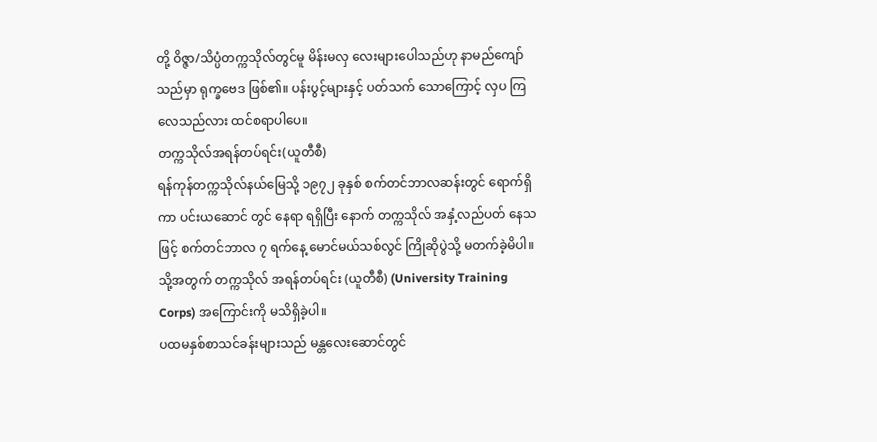တို့ ဝိဇ္ဇာ/သိပ္ပံတက္ကသိုလ်တွင်မူ မိန်းမလှ လေးများပေါသည်ဟု နာမည်ကျော်သည်မှာ ရုက္ခဗေဒ ဖြစ်၏။ ပန်းပွင့်များနှင့် ပတ်သက် သောကြောင့် လှပ ကြလေသည်လား ထင်စရာပါပေ။
တက္ကသိုလ်အရန်တပ်ရင်း(ယူတီစီ)
ရန်ကုန်တက္ကသိုလ်နယ်မြေသို့ ၁၉၇၂ ခုနှစ် စက်တင်ဘာလဆန်းတွင် ရောက်ရှိကာ ပင်းယဆောင် တွင် နေရာ ရရှိပြီး နောက် တက္ကသိုလ် အနှံ့လည်ပတ် နေသဖြင့် စက်တင်ဘာလ ၇ ရက်နေ့ မောင်မယ်သစ်လွင် ကြိုဆိုပွဲသို့ မတက်ခဲ့မိပါ။ သို့အတွက် တက္ကသိုလ် အရန်တပ်ရင်း (ယူတီစီ) (University Training Corps) အကြောင်းကို မသိရှိခဲ့ပါ။
ပထမနှစ်စာသင်ခန်းများသည် မန္တလေးဆောင်တွင်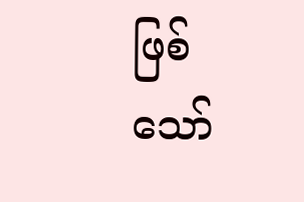ဖြစ်သော်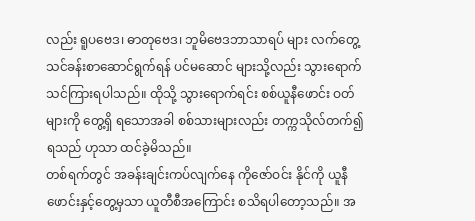လည်း ရူပဗေဒ၊ ဓာတုဗေဒ၊ ဘူမိဗေဒဘာသာရပ် များ လက်တွေ့ သင်ခန်းစာဆောင်ရွက်ရန် ပင်မဆောင် များသို့လည်း သွားရောက်သင်ကြားရပါသည်။ ထိုသို့ သွားရောက်ရင်း စစ်ယူနီဖောင်း ဝတ်များကို တွေ့ရှိ ရသောအခါ စစ်သားများလည်း တက္ကသိုလ်တက်၍ ရသည် ဟုသာ ထင်ခဲ့မိသည်။
တစ်ရက်တွင် အခန်းချင်းကပ်လျက်နေ ကိုဇော်ဝင်း နိုင်ကို ယူနီဖောင်းနှင့်တွေ့မှသာ ယူတီစီအကြောင်း စသိရပါတော့သည်။ အ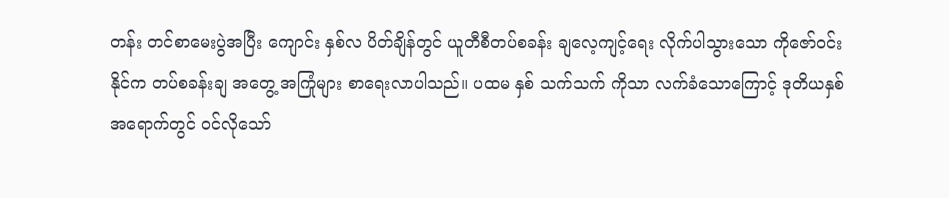တန်း တင်စာမေးပွဲအပြီး ကျောင်း နှစ်လ ပိတ်ချိန်တွင် ယူတီစီတပ်စခန်း ချလေ့ကျင့်ရေး လိုက်ပါသွားသော ကိုဇော်ဝင်းနိုင်က တပ်စခန်းချ အတွေ့ အကြုံများ စာရေးလာပါသည်။ ပထမ နှစ် သက်သက် ကိုသာ လက်ခံသောကြောင့် ဒုတိယနှစ်အရောက်တွင် ဝင်လိုသော်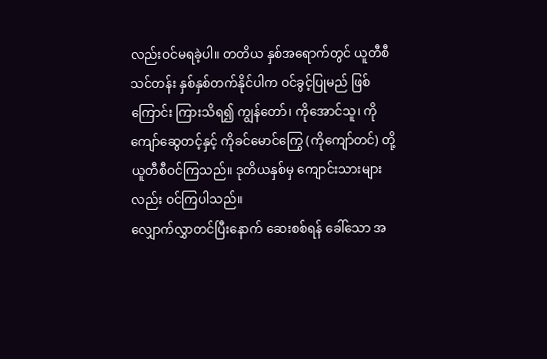လည်းဝင်မရခဲ့ပါ။ တတိယ နှစ်အရောက်တွင် ယူတီစီသင်တန်း နှစ်နှစ်တက်နိုင်ပါက ဝင်ခွင့်ပြုမည် ဖြစ်ကြောင်း ကြားသိရ၍ ကျွန်တော်၊ ကိုအောင်သူ၊ ကိုကျော်ဆွေတင့်နှင့် ကိုခင်မောင်ကြွေ (ကိုကျော်တင်) တို့ ယူတီစီဝင်ကြသည်။ ဒုတိယနှစ်မှ ကျောင်းသားများ လည်း ဝင်ကြပါသည်။
လျှောက်လွှာတင်ပြီးနောက် ဆေးစစ်ရန် ခေါ်သော အ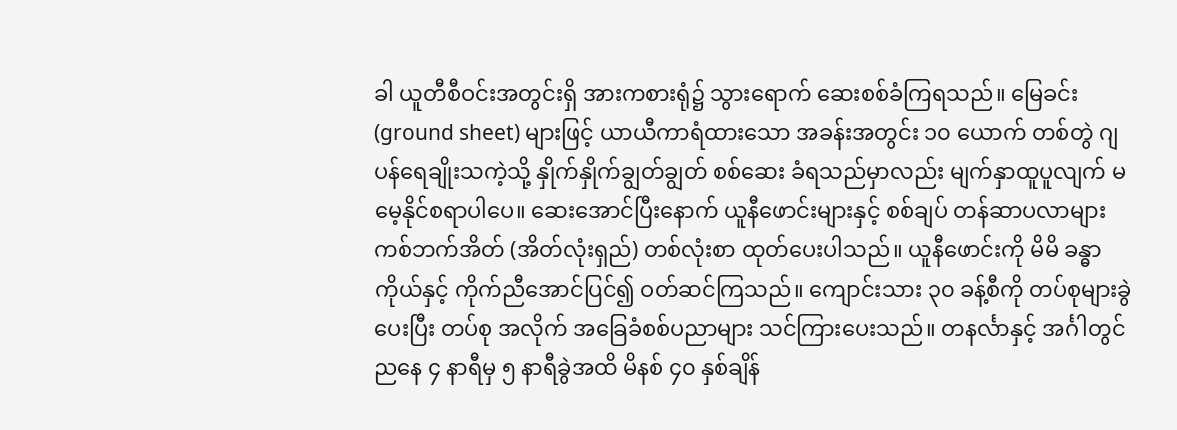ခါ ယူတီစီဝင်းအတွင်းရှိ အားကစားရုံ၌ သွားရောက် ဆေးစစ်ခံကြရသည်။ မြေခင်း (ground sheet) များဖြင့် ယာယီကာရံထားသော အခန်းအတွင်း ၁၀ ယောက် တစ်တွဲ ဂျပန်ရေချိုးသကဲ့သို့ နှိုက်နှိုက်ချွတ်ချွတ် စစ်ဆေး ခံရသည်မှာလည်း မျက်နှာထူပူလျက် မမေ့နိုင်စရာပါပေ။ ဆေးအောင်ပြီးနောက် ယူနီဖောင်းများနှင့် စစ်ချပ် တန်ဆာပလာများ ကစ်ဘက်အိတ် (အိတ်လုံးရှည်) တစ်လုံးစာ ထုတ်ပေးပါသည်။ ယူနီဖောင်းကို မိမိ ခန္ဓာကိုယ်နှင့် ကိုက်ညီအောင်ပြင်၍ ဝတ်ဆင်ကြသည်။ ကျောင်းသား ၃၀ ခန့်စီကို တပ်စုများခွဲပေးပြီး တပ်စု အလိုက် အခြေခံစစ်ပညာများ သင်ကြားပေးသည်။ တနင်္လာနှင့် အင်္ဂါတွင် ညနေ ၄ နာရီမှ ၅ နာရီခွဲအထိ မိနစ် ၄၀ နှစ်ချိန်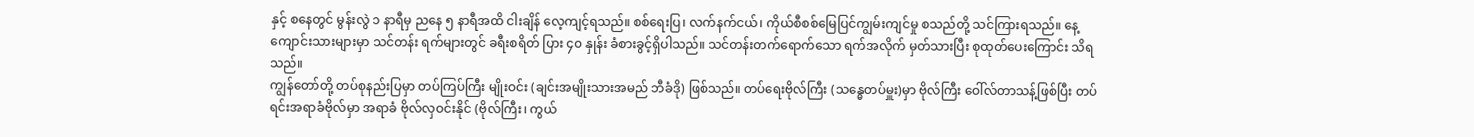နှင့် စနေတွင် မွန်းလွဲ ၁ နာရီမှ ညနေ ၅ နာရီအထိ ငါးချိန် လေ့ကျင့်ရသည်။ စစ်ရေးပြ၊ လက်နက်ငယ်၊ ကိုယ်စီစစ်မြေပြင်ကျွမ်းကျင်မှု စသည်တို့ သင်ကြားရသည်။ နေ့ကျောင်းသားများမှာ သင်တန်း ရက်များတွင် ခရီးစရိတ် ပြား ၄၀ နှုန်း ခံစားခွင့်ရှိပါသည်။ သင်တန်းတက်ရောက်သော ရက်အလိုက် မှတ်သားပြီး စုထုတ်ပေးကြောင်း သိရသည်။
ကျွန်တော်တို့ တပ်စုနည်းပြမှာ တပ်ကြပ်ကြီး မျိုးဝင်း (ချင်းအမျိုးသားအမည် ဘီခံဒို) ဖြစ်သည်။ တပ်ရေးဗိုလ်ကြီး (သန္ဓေတပ်မှူး)မှာ ဗိုလ်ကြီး ဝေါ်လ်တာသန့်ဖြစ်ပြီး တပ်ရင်းအရာခံဗိုလ်မှာ အရာခံ ဗိုလ်လှဝင်းနိုင် (ဗိုလ်ကြီး၊ ကွယ်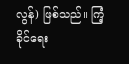လွန်) ဖြစ်သည်။ ကြံ့ခိုင်ရေး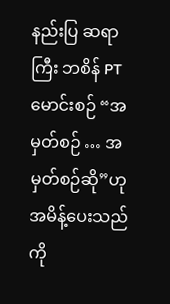နည်းပြ ဆရာကြီး ဘစိန် PT မောင်းစဉ် “အမှတ်စဉ် … အမှတ်စဉ်ဆို”ဟု အမိန့်ပေးသည်ကို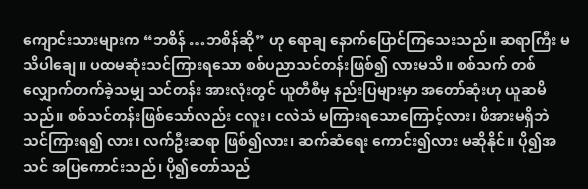ကျောင်းသားများက “ဘစိန် …ဘစိန်ဆို” ဟု ရောချ နောက်ပြောင်ကြသေးသည်။ ဆရာကြီး မသိပါချေ။ ပထမဆုံးသင်ကြားရသော စစ်ပညာသင်တန်းဖြစ်၍ လားမသိ။ စစ်သက် တစ်လျှောက်တက်ခဲ့သမျှ သင်တန်း အားလုံးတွင် ယူတီစီမှ နည်းပြများမှာ အတော်ဆုံးဟု ယူဆမိသည်။ စစ်သင်တန်းဖြစ်သော်လည်း ငလူး၊ ငလဲသံ မကြားရသောကြောင့်လား၊ ဖိအားမရှိဘဲ သင်ကြားရ၍ လား၊ လက်ဦးဆရာ ဖြစ်၍လား၊ ဆက်ဆံရေး ကောင်း၍လား မဆိုနိုင်။ ပို၍အသင် အပြကောင်းသည်၊ ပို၍တော်သည်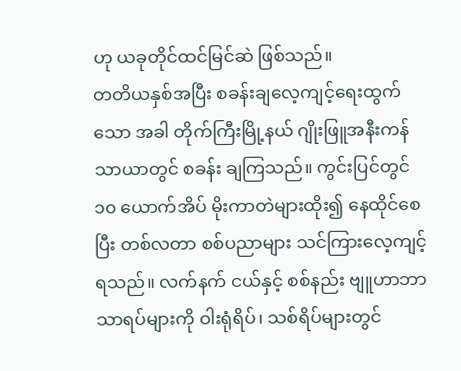ဟု ယခုတိုင်ထင်မြင်ဆဲ ဖြစ်သည်။
တတိယနှစ်အပြီး စခန်းချလေ့ကျင့်ရေးထွက်သော အခါ တိုက်ကြီးမြို့နယ် ဂျိုးဖြူအနီးကန်သာယာတွင် စခန်း ချကြသည်။ ကွင်းပြင်တွင် ၁၀ ယောက်အိပ် မိုးကာတဲများထိုး၍ နေထိုင်စေပြီး တစ်လတာ စစ်ပညာများ သင်ကြားလေ့ကျင့်ရသည်။ လက်နက် ငယ်နှင့် စစ်နည်း ဗျူဟာဘာသာရပ်များကို ဝါးရုံရိပ်၊ သစ်ရိပ်များတွင်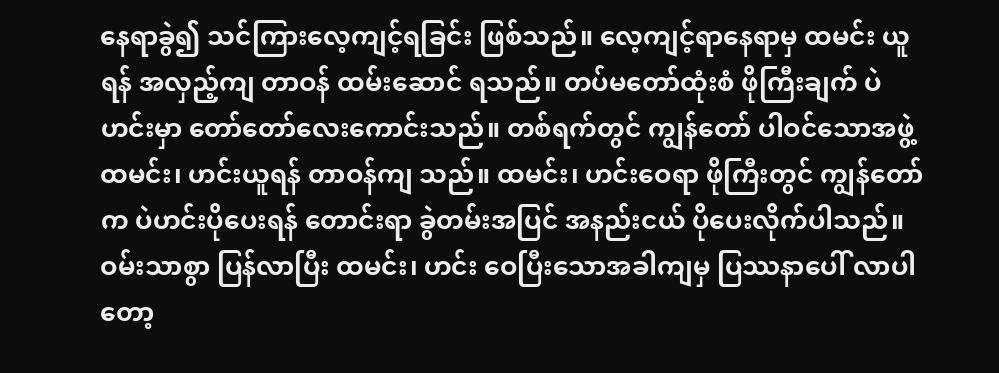နေရာခွဲ၍ သင်ကြားလေ့ကျင့်ရခြင်း ဖြစ်သည်။ လေ့ကျင့်ရာနေရာမှ ထမင်း ယူရန် အလှည့်ကျ တာဝန် ထမ်းဆောင် ရသည်။ တပ်မတော်ထုံးစံ ဖိုကြီးချက် ပဲဟင်းမှာ တော်တော်လေးကောင်းသည်။ တစ်ရက်တွင် ကျွန်တော် ပါဝင်သောအဖွဲ့ ထမင်း၊ ဟင်းယူရန် တာဝန်ကျ သည်။ ထမင်း၊ ဟင်းဝေရာ ဖိုကြီးတွင် ကျွန်တော်က ပဲဟင်းပိုပေးရန် တောင်းရာ ခွဲတမ်းအပြင် အနည်းငယ် ပိုပေးလိုက်ပါသည်။ ဝမ်းသာစွာ ပြန်လာပြီး ထမင်း၊ ဟင်း ဝေပြီးသောအခါကျမှ ပြဿနာပေါ် လာပါတော့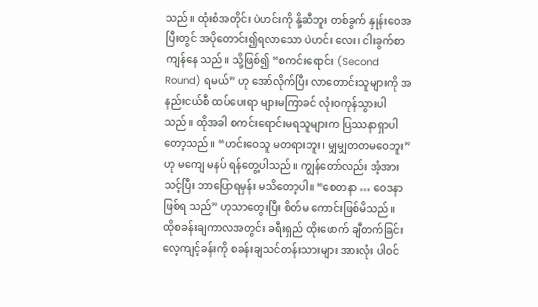သည်။ ထုံးစံအတိုင်း ပဲဟင်းကို နို့ဆီဘူး တစ်ခွက် နှုန်းဝေအပြီးတွင် အပိုတောင်း၍ရလာသော ပဲဟင်း လေး၊ ငါးခွက်စာ ကျန်နေ သည်။ သို့ဖြစ်၍ “စကင်းရောင်း (Second Round) ရမယ်” ဟု အော်လိုက်ပြီး လာတောင်းသူများကို အနည်းငယ်စီ ထပ်ပေးရာ များမကြာခင် လုံးဝကုန်သွားပါသည်။ ထိုအခါ စကင်းရောင်းမရသူများက ပြဿနာရှာပါတော့သည်။ “ဟင်းဝေသူ မတရားဘူး၊ မျှမျှတတမဝေဘူး” ဟု မကျေ မနပ် ရန်တွေ့ပါသည်။ ကျွန်တော်လည်း အံ့အား သင့်ပြီး ဘာပြောရမှန်း မသိတော့ပါ။ “စေတနာ … ဝေဒနာ ဖြစ်ရ သည်” ဟုသာတွေးပြီး စိတ်မ ကောင်းဖြစ်မိသည်။
ထိုစခန်းချကာလအတွင်း ခရီးရှည် ထိုးဖောက် ချီတက်ခြင်း လေ့ကျင့်ခန်းကို စခန်းချသင်တန်းသားများ အားလုံး ပါဝင်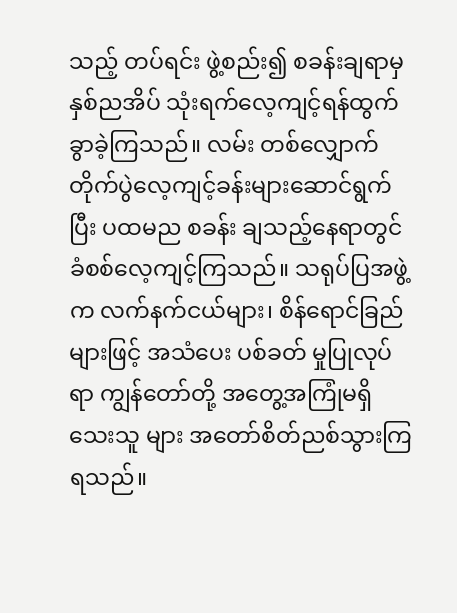သည့် တပ်ရင်း ဖွဲ့စည်း၍ စခန်းချရာမှ နှစ်ညအိပ် သုံးရက်လေ့ကျင့်ရန်ထွက်ခွာခဲ့ကြသည်။ လမ်း တစ်လျှောက် တိုက်ပွဲလေ့ကျင့်ခန်းများဆောင်ရွက်ပြီး ပထမည စခန်း ချသည့်နေရာတွင် ခံစစ်လေ့ကျင့်ကြသည်။ သရုပ်ပြအဖွဲ့က လက်နက်ငယ်များ၊ စိန်ရောင်ခြည်များဖြင့် အသံပေး ပစ်ခတ် မှုပြုလုပ်ရာ ကျွန်တော်တို့ အတွေ့အကြုံမရှိသေးသူ များ အတော်စိတ်ညစ်သွားကြရသည်။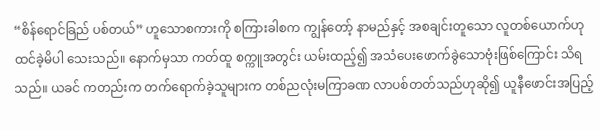“စိန်ရောင်ခြည် ပစ်တယ်” ဟူသောစကားကို စကြားခါစက ကျွန်တော့် နာမည်နှင့် အစချင်းတူသော လူတစ်ယောက်ဟု ထင်ခဲ့မိပါ သေးသည်။ နောက်မှသာ ကတ်ထူ စက္ကူအတွင်း ယမ်းထည့်၍ အသံပေးဖောက်ခွဲသောဗုံးဖြစ်ကြောင်း သိရသည်။ ယခင် ကတည်းက တက်ရောက်ခဲ့သူများက တစ်ညလုံးမကြာခဏ လာပစ်တတ်သည်ဟုဆို၍ ယူနီဖောင်းအပြည့်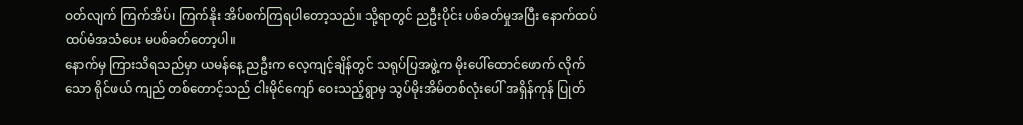ဝတ်လျက် ကြက်အိပ်၊ ကြက်နိုး အိပ်စက်ကြရပါတော့သည်။ သို့ရာတွင် ညဦးပိုင်း ပစ်ခတ်မှုအပြီး နောက်ထပ် ထပ်မံအသံပေး မပစ်ခတ်တော့ပါ။
နောက်မှ ကြားသိရသည်မှာ ယမန်နေ့ ညဦးက လေ့ကျင့်ချိန်တွင် သရုပ်ပြအဖွဲ့က မိုးပေါ်ထောင်ဖောက် လိုက်သော ရိုင်ဖယ် ကျည် တစ်တောင့်သည် ငါးမိုင်ကျော် ဝေးသည့်ရွာမှ သွပ်မိုးအိမ်တစ်လုံးပေါ် အရှိန်ကုန် ပြုတ်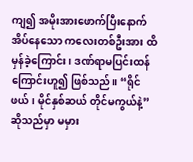ကျ၍ အမိုးအားဖောက်ပြီးနောက် အိပ်နေသော ကလေးတစ်ဦးအား ထိမှန်ခဲ့ကြောင်း၊ ဒဏ်ရာမပြင်းထန် ကြောင်းဟူ၍ ဖြစ်သည်။ “ရိုင်ဖယ်၊ မိုင်နှစ်ဆယ် တိုင်မကွယ်နဲ့” ဆိုသည်မှာ မမှား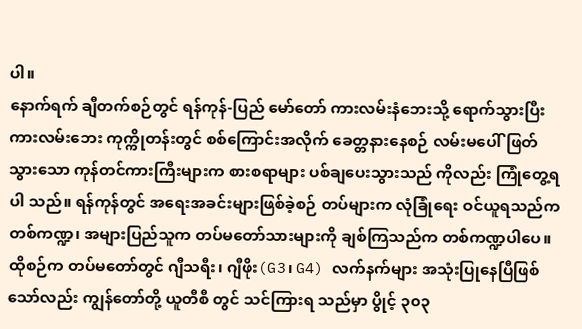ပါ။
နောက်ရက် ချီတက်စဉ်တွင် ရန်ကုန်-ပြည် မော်တော် ကားလမ်းနံဘေးသို့ ရောက်သွားပြီး ကားလမ်းဘေး ကုက္ကိုတန်းတွင် စစ်ကြောင်းအလိုက် ခေတ္တနားနေစဉ် လမ်းမပေါ်ဖြတ်သွားသော ကုန်တင်ကားကြီးများက စားစရာများ ပစ်ချပေးသွားသည် ကိုလည်း ကြုံတွေ့ရပါ သည်။ ရန်ကုန်တွင် အရေးအခင်းများဖြစ်ခဲ့စဉ် တပ်များက လုံခြုံရေး ဝင်ယူရသည်က တစ်ကဏ္ဍ၊ အများပြည်သူက တပ်မတော်သားများကို ချစ်ကြသည်က တစ်ကဏ္ဍပါပေ။
ထိုစဉ်က တပ်မတော်တွင် ဂျီသရီး၊ ဂျီဖိုး(G3၊ G4) လက်နက်များ အသုံးပြုနေပြီဖြစ်သော်လည်း ကျွန်တော်တို့ ယူတီစီ တွင် သင်ကြားရ သည်မှာ ပွိုင့် ၃၀၃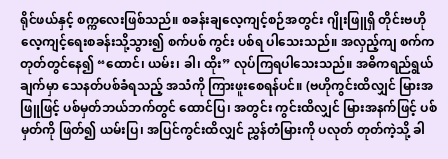ရိုင်ဖယ်နှင့် စက္ကလေးဖြစ်သည်။ စခန်းချလေ့ကျင့်စဉ်အတွင်း ဂျိုးဖြူရှိ တိုင်းဗဟိုလေ့ကျင့်ရေးစခန်းသို့သွား၍ စက်ပစ် ကွင်း ပစ်ရ ပါသေးသည်။ အလှည့်ကျ စက်က တုတ်တွင်နေ၍ “ထောင်၊ ယမ်း၊ ခါ၊ ထိုး” လုပ်ကြရပါသေးသည်။ အဓိကရည်ရွယ် ချက်မှာ သေနတ်ပစ်ခံရသည့် အသံကို ကြားဖူးစေရန်ပင်။ (ဗဟိုကွင်းထိလျှင် မြားအဖြူဖြင့် ပစ်မှတ်ဘယ်ဘက်တွင် ထောင်ပြ၊ အတွင်း ကွင်းထိလျှင် မြားအနက်ဖြင့် ပစ်မှတ်ကို ဖြတ်၍ ယမ်းပြ၊ အပြင်ကွင်းထိလျှင် ညွှန်တံမြားကို ပလုတ် တုတ်ကဲ့သို့ ခါ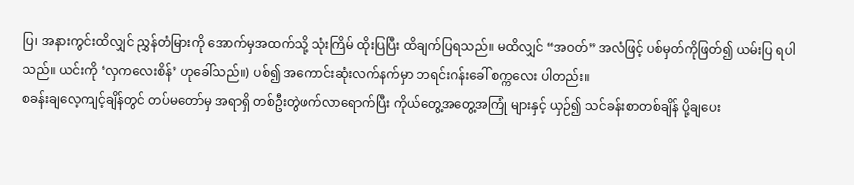ပြ၊ အနားကွင်းထိလျှင် ညွှန်တံမြားကို အောက်မှအထက်သို့ သုံးကြိမ် ထိုးပြပြီး ထိချက်ပြရသည်။ မထိလျှင် “အဝတ်” အလံဖြင့် ပစ်မှတ်ကိုဖြတ်၍ ယမ်းပြ ရပါသည်။ ယင်းကို ‘လှကလေးစိန်’ ဟုခေါ်သည်။) ပစ်၍ အကောင်းဆုံးလက်နက်မှာ ဘရင်းဂန်းခေါ် စက္ကလေး ပါတည်း။
စခန်းချလေ့ကျင့်ချိန်တွင် တပ်မတော်မှ အရာရှိ တစ်ဦးတွဲဖက်လာရောက်ပြီး ကိုယ်တွေ့အတွေ့အကြုံ များနှင့် ယှဉ်၍ သင်ခန်းစာတစ်ချိန် ပို့ချပေး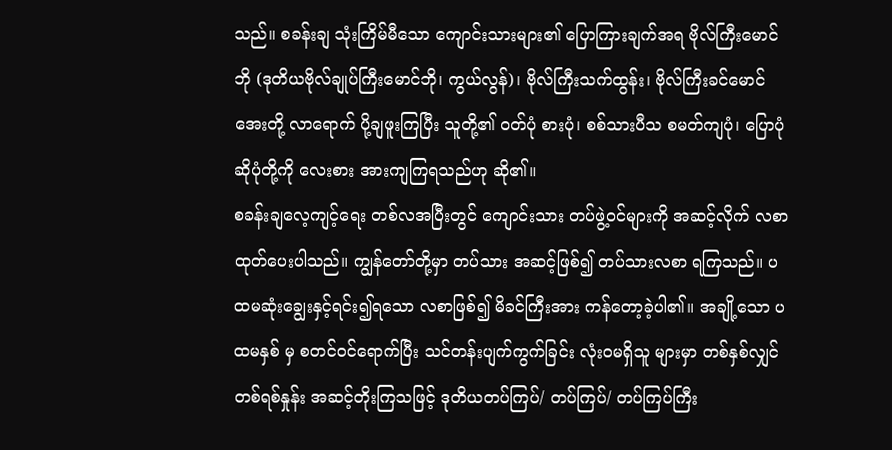သည်။ စခန်းချ သုံးကြိမ်မီသော ကျောင်းသားများ၏ ပြောကြားချက်အရ ဗိုလ်ကြီးမောင်ဘို (ဒုတိယဗိုလ်ချုပ်ကြီးမောင်ဘို၊ ကွယ်လွန်)၊ ဗိုလ်ကြီးသက်ထွန်း၊ ဗိုလ်ကြီးခင်မောင်အေးတို့ လာရောက် ပို့ချဖူးကြပြီး သူတို့၏ ဝတ်ပုံ စားပုံ၊ စစ်သားပီသ စမတ်ကျပုံ၊ ပြောပုံဆိုပုံတို့ကို လေးစား အားကျကြရသည်ဟု ဆို၏။
စခန်းချလေ့ကျင့်ရေး တစ်လအပြီးတွင် ကျောင်းသား တပ်ဖွဲ့ဝင်များကို အဆင့်လိုက် လစာထုတ်ပေးပါသည်။ ကျွန်တော်တို့မှာ တပ်သား အဆင့်ဖြစ်၍ တပ်သားလစာ ရကြသည်။ ပထမဆုံးချွေးနှင့်ရင်း၍ရသော လစာဖြစ်၍ မိခင်ကြီးအား ကန်တော့ခဲ့ပါ၏။ အချို့သော ပထမနှစ် မှ စတင်ဝင်ရောက်ပြီး သင်တန်းပျက်ကွက်ခြင်း လုံးဝမရှိသူ များမှာ တစ်နှစ်လျှင်တစ်ရစ်နှုန်း အဆင့်တိုးကြသဖြင့် ဒုတိယတပ်ကြပ်/ တပ်ကြပ်/ တပ်ကြပ်ကြီး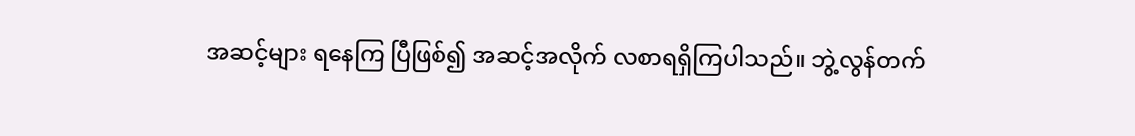အဆင့်များ ရနေကြ ပြီဖြစ်၍ အဆင့်အလိုက် လစာရရှိကြပါသည်။ ဘွဲ့လွန်တက်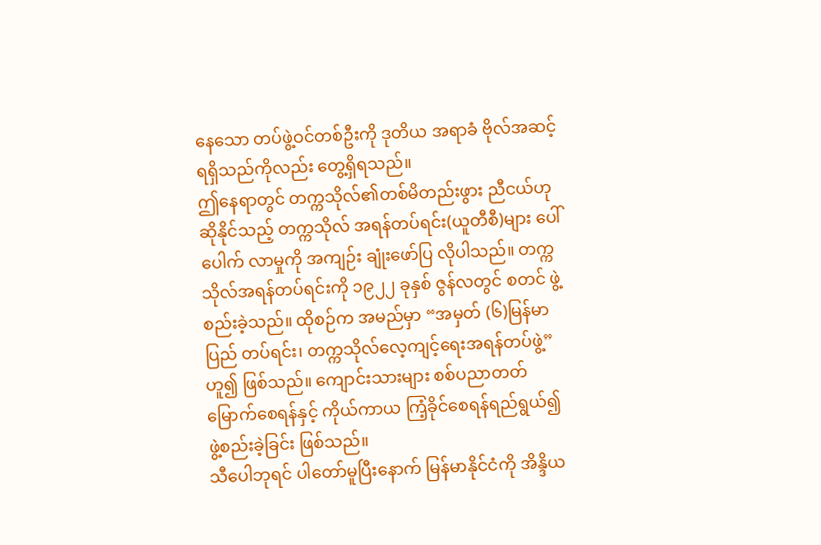နေသော တပ်ဖွဲ့ဝင်တစ်ဦးကို ဒုတိယ အရာခံ ဗိုလ်အဆင့် ရရှိသည်ကိုလည်း တွေ့ရှိရသည်။
ဤနေရာတွင် တက္ကသိုလ်၏တစ်မိတည်းဖွား ညီငယ်ဟုဆိုနိုင်သည့် တက္ကသိုလ် အရန်တပ်ရင်း(ယူတီစီ)များ ပေါ်ပေါက် လာမှုကို အကျဉ်း ချုံးဖော်ပြ လိုပါသည်။ တက္ကသိုလ်အရန်တပ်ရင်းကို ၁၉၂၂ ခုနှစ် ဇွန်လတွင် စတင် ဖွဲ့စည်းခဲ့သည်။ ထိုစဉ်က အမည်မှာ “အမှတ် (၆)မြန်မာပြည် တပ်ရင်း၊ တက္ကသိုလ်လေ့ကျင့်ရေးအရန်တပ်ဖွဲ့” ဟူ၍ ဖြစ်သည်။ ကျောင်းသားများ စစ်ပညာတတ်မြောက်စေရန်နှင့် ကိုယ်ကာယ ကြံ့ခိုင်စေရန်ရည်ရွယ်၍ ဖွဲ့စည်းခဲ့ခြင်း ဖြစ်သည်။
သီပေါဘုရင် ပါတော်မူပြီးနောက် မြန်မာနိုင်ငံကို အိန္ဒိယ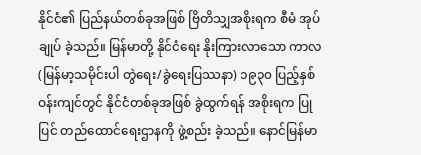နိုင်ငံ၏ ပြည်နယ်တစ်ခုအဖြစ် ဗြိတိသျှအစိုးရက စီမံ အုပ်ချုပ် ခဲ့သည်။ မြန်မာတို့ နိုင်ငံရေး နိုးကြားလာသော ကာလ (မြန်မာ့သမိုင်းပါ တွဲရေး/ခွဲရေးပြဿနာ) ၁၉၃၀ ပြည့်နှစ်ဝန်းကျင်တွင် နိုင်ငံတစ်ခုအဖြစ် ခွဲထွက်ရန် အစိုးရက ပြုပြင် တည်ထောင်ရေးဌာနကို ဖွဲ့စည်း ခဲ့သည်။ နောင်မြန်မာ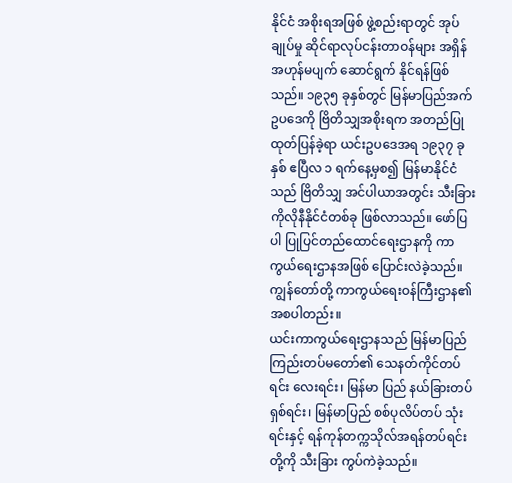နိုင်ငံ အစိုးရအဖြစ် ဖွဲ့စည်းရာတွင် အုပ်ချုပ်မှု ဆိုင်ရာလုပ်ငန်းတာဝန်များ အရှိန် အဟုန်မပျက် ဆောင်ရွက် နိုင်ရန်ဖြစ်သည်။ ၁၉၃၅ ခုနှစ်တွင် မြန်မာပြည်အက်ဥပဒေကို ဗြိတိသျှအစိုးရက အတည်ပြု ထုတ်ပြန်ခဲ့ရာ ယင်းဥပဒေအရ ၁၉၃၇ ခုနှစ် ဧပြီလ ၁ ရက်နေ့မှစ၍ မြန်မာနိုင်ငံသည် ဗြိတိသျှ အင်ပါယာအတွင်း သီးခြားကိုလိုနီနိုင်ငံတစ်ခု ဖြစ်လာသည်။ ဖော်ပြပါ ပြုပြင်တည်ထောင်ရေးဌာနကို ကာကွယ်ရေးဌာနအဖြစ် ပြောင်းလဲခဲ့သည်။ ကျွန်တော်တို့ ကာကွယ်ရေးဝန်ကြီးဌာန၏ အစပါတည်း။
ယင်းကာကွယ်ရေးဌာနသည် မြန်မာပြည် ကြည်းတပ်မတော်၏ သေနတ်ကိုင်တပ်ရင်း လေးရင်း၊ မြန်မာ ပြည် နယ်ခြားတပ် ရှစ်ရင်း၊ မြန်မာပြည် စစ်ပုလိပ်တပ် သုံးရင်းနှင့် ရန်ကုန်တက္ကသိုလ်အရန်တပ်ရင်းတို့ကို သီးခြား ကွပ်ကဲခဲ့သည်။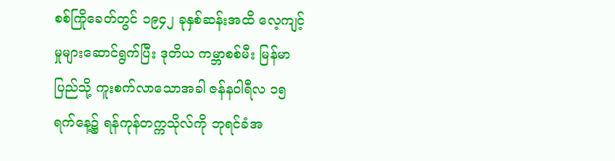စစ်ကြိုခေတ်တွင် ၁၉၄၂ ခုနှစ်ဆန်းအထိ လေ့ကျင့်မှုများဆောင်ရွက်ပြီး ဒုတိယ ကမ္ဘာစစ်မီး မြန်မာပြည်သို့ ကူးစက်လာသောအခါ ဇန်နဝါရီလ ၁၅ ရက်နေ့၌ ရန်ကုန်တက္ကသိုလ်ကို ဘုရင်ခံအ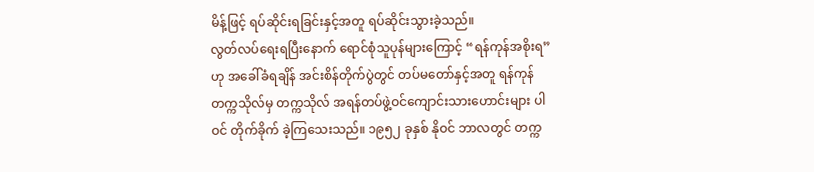မိန့်ဖြင့် ရပ်ဆိုင်းရခြင်းနှင့်အတူ ရပ်ဆိုင်းသွားခဲ့သည်။
လွတ်လပ်ရေးရပြီးနောက် ရောင်စုံသူပုန်များကြောင့် “ရန်ကုန်အစိုးရ”ဟု အခေါ်ခံရချိန် အင်းစိန်တိုက်ပွဲတွင် တပ်မတော်နှင့်အတူ ရန်ကုန် တက္ကသိုလ်မှ တက္ကသိုလ် အရန်တပ်ဖွဲ့ဝင်ကျောင်းသားဟောင်းများ ပါဝင် တိုက်ခိုက် ခဲ့ကြသေးသည်။ ၁၉၅၂ ခုနှစ် နိုဝင် ဘာလတွင် တက္က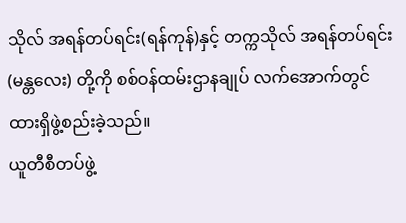သိုလ် အရန်တပ်ရင်း(ရန်ကုန်)နှင့် တက္ကသိုလ် အရန်တပ်ရင်း (မန္တလေး) တို့ကို စစ်ဝန်ထမ်းဌာနချုပ် လက်အောက်တွင် ထားရှိဖွဲ့စည်းခဲ့သည်။
ယူတီစီတပ်ဖွဲ့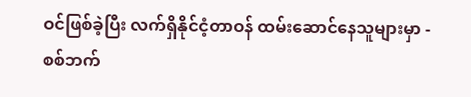ဝင်ဖြစ်ခဲ့ပြီး လက်ရှိနိုင်ငံ့တာဝန် ထမ်းဆောင်နေသူများမှာ - စစ်ဘက်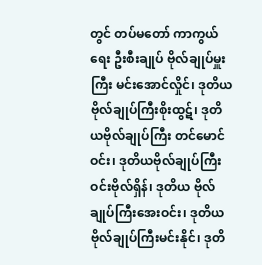တွင် တပ်မတော် ကာကွယ်ရေး ဦးစီးချုပ် ဗိုလ်ချုပ်မှူးကြီး မင်းအောင်လှိုင်၊ ဒုတိယဗိုလ်ချုပ်ကြီးစိုးထွဋ်၊ ဒုတိယဗိုလ်ချုပ်ကြီး တင်မောင်ဝင်း၊ ဒုတိယဗိုလ်ချုပ်ကြီး ဝင်းဗိုလ်ရှိန်၊ ဒုတိယ ဗိုလ်ချုပ်ကြီးအေးဝင်း၊ ဒုတိယဗိုလ်ချုပ်ကြီးမင်းနိုင်၊ ဒုတိ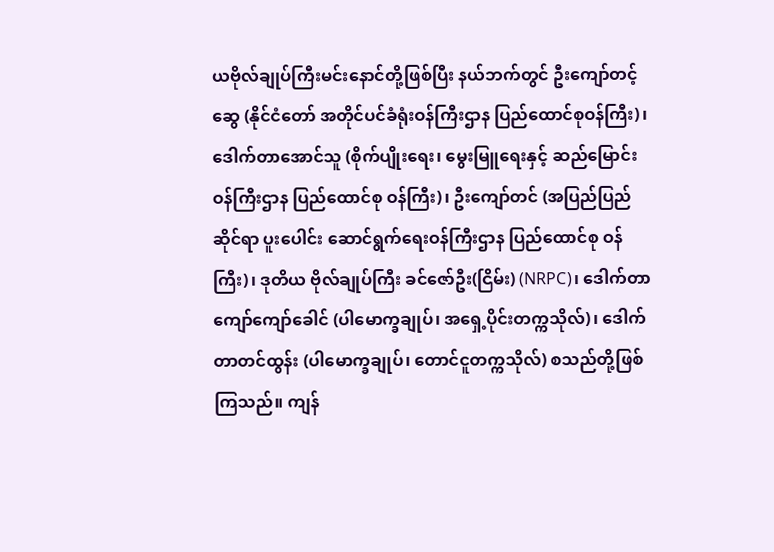ယဗိုလ်ချုပ်ကြီးမင်းနောင်တို့ဖြစ်ပြီး နယ်ဘက်တွင် ဦးကျော်တင့်ဆွေ (နိုင်ငံတော် အတိုင်ပင်ခံရုံးဝန်ကြီးဌာန ပြည်ထောင်စုဝန်ကြီး)၊ ဒေါက်တာအောင်သူ (စိုက်ပျိုးရေး၊ မွေးမြူရေးနှင့် ဆည်မြောင်းဝန်ကြီးဌာန ပြည်ထောင်စု ဝန်ကြီး)၊ ဦးကျော်တင် (အပြည်ပြည်ဆိုင်ရာ ပူးပေါင်း ဆောင်ရွက်ရေးဝန်ကြီးဌာန ပြည်ထောင်စု ဝန်ကြီး)၊ ဒုတိယ ဗိုလ်ချုပ်ကြီး ခင်ဇော်ဦး(ငြိမ်း) (NRPC)၊ ဒေါက်တာ ကျော်ကျော်ခေါင် (ပါမောက္ခချုပ်၊ အရှေ့ပိုင်းတက္ကသိုလ်)၊ ဒေါက်တာတင်ထွန်း (ပါမောက္ခချုပ်၊ တောင်ငူတက္ကသိုလ်) စသည်တို့ဖြစ်ကြသည်။ ကျန်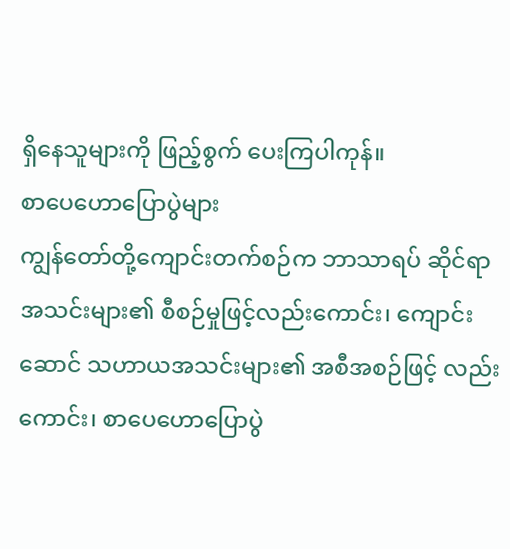ရှိနေသူများကို ဖြည့်စွက် ပေးကြပါကုန်။
စာပေဟောပြောပွဲများ
ကျွန်တော်တို့ကျောင်းတက်စဉ်က ဘာသာရပ် ဆိုင်ရာအသင်းများ၏ စီစဉ်မှုဖြင့်လည်းကောင်း၊ ကျောင်းဆောင် သဟာယအသင်းများ၏ အစီအစဉ်ဖြင့် လည်းကောင်း၊ စာပေဟောပြောပွဲ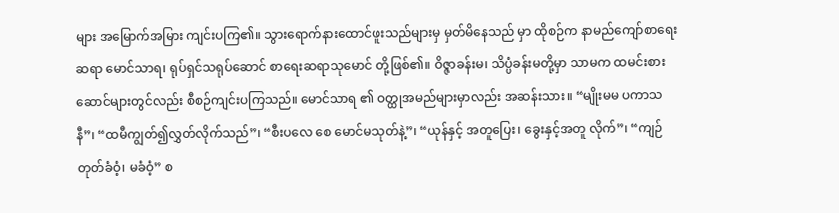များ အမြောက်အမြား ကျင်းပကြ၏။ သွားရောက်နားထောင်ဖူးသည်များမှ မှတ်မိနေသည် မှာ ထိုစဉ်က နာမည်ကျော်စာရေးဆရာ မောင်သာရ၊ ရုပ်ရှင်သရုပ်ဆောင် စာရေးဆရာသုမောင် တို့ဖြစ်၏။ ဝိဇ္ဇာခန်းမ၊ သိပ္ပံခန်းမတို့မှာ သာမက ထမင်းစား ဆောင်များတွင်လည်း စီစဉ်ကျင်းပကြသည်။ မောင်သာရ ၏ ဝတ္ထုအမည်များမှာလည်း အဆန်းသား။ “မျိုးမမ ပကာသနီ”၊ “ထမီကျွတ်၍လွှတ်လိုက်သည်”၊ “စီးပလေ စေ မောင်မသုတ်နဲ့”၊ “ယုန်နှင့် အတူပြေး၊ ခွေးနှင့်အတူ လိုက်”၊ “ကျဉ်တုတ်ခံဝံ့၊ မခံဝံ့” စ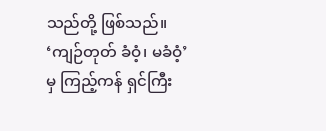သည်တို့ ဖြစ်သည်။ ‘ကျဉ်တုတ် ခံဝံ့၊ မခံဝံ့’ မှ ကြည့်ကန် ရှင်ကြီး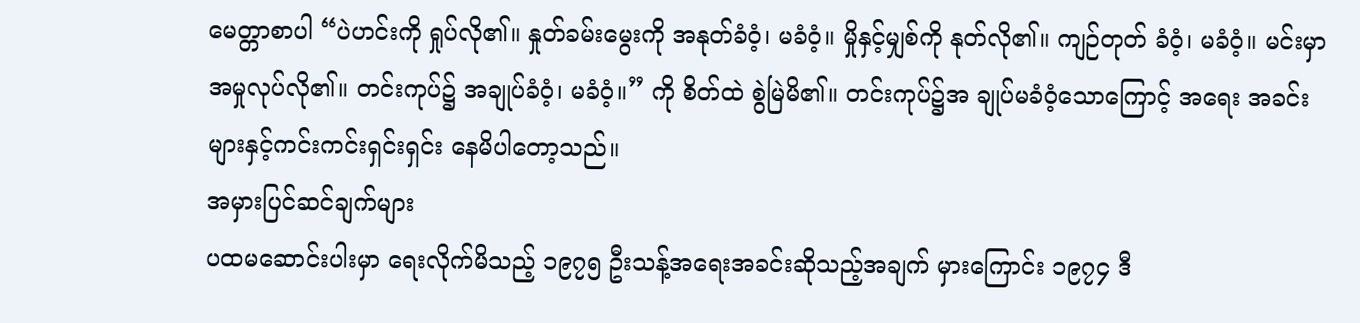မေတ္တာစာပါ “ပဲဟင်းကို ရှုပ်လို၏။ နှုတ်ခမ်းမွေးကို အနုတ်ခံဝံ့၊ မခံဝံ့။ မှိုနှင့်မျှစ်ကို နုတ်လို၏။ ကျဉ်တုတ် ခံဝံ့၊ မခံဝံ့။ မင်းမှာ အမှုလုပ်လို၏။ တင်းကုပ်၌ အချုပ်ခံဝံ့၊ မခံဝံ့။” ကို စိတ်ထဲ စွဲမြဲမိ၏။ တင်းကုပ်၌အ ချုပ်မခံဝံ့သောကြောင့် အရေး အခင်းများနှင့်ကင်းကင်းရှင်းရှင်း နေမိပါတော့သည်။
အမှားပြင်ဆင်ချက်များ
ပထမဆောင်းပါးမှာ ရေးလိုက်မိသည့် ၁၉၇၅ ဦးသန့်အရေးအခင်းဆိုသည့်အချက် မှားကြောင်း ၁၉၇၄ ဒီ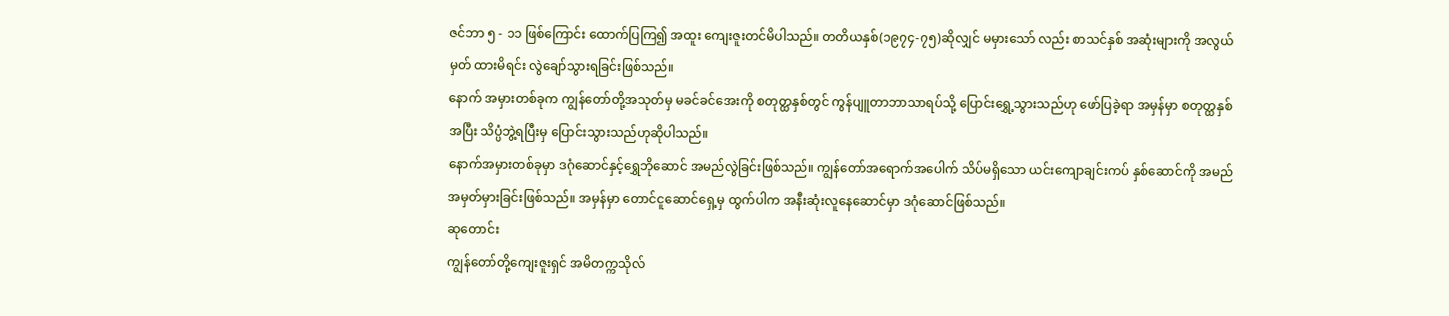ဇင်ဘာ ၅ - ၁၁ ဖြစ်ကြောင်း ထောက်ပြကြ၍ အထူး ကျေးဇူးတင်မိပါသည်။ တတိယနှစ်(၁၉၇၄-၇၅)ဆိုလျှင် မမှားသော် လည်း စာသင်နှစ် အဆုံးများကို အလွယ်မှတ် ထားမိရင်း လွဲချော်သွားရခြင်းဖြစ်သည်။
နောက် အမှားတစ်ခုက ကျွန်တော်တို့အသုတ်မှ မခင်ခင်အေးကို စတုတ္ထနှစ်တွင် ကွန်ပျူတာဘာသာရပ်သို့ ပြောင်းရွှေ့သွားသည်ဟု ဖော်ပြခဲ့ရာ အမှန်မှာ စတုတ္ထနှစ် အပြီး သိပ္ပံဘွဲ့ရပြီးမှ ပြောင်းသွားသည်ဟုဆိုပါသည်။
နောက်အမှားတစ်ခုမှာ ဒဂုံဆောင်နှင့်ရွှေဘိုဆောင် အမည်လွဲခြင်းဖြစ်သည်။ ကျွန်တော်အရောက်အပေါက် သိပ်မရှိသော ယင်းကျောချင်းကပ် နှစ်ဆောင်ကို အမည် အမှတ်မှားခြင်းဖြစ်သည်။ အမှန်မှာ တောင်ငူဆောင်ရှေ့မှ ထွက်ပါက အနီးဆုံးလူနေဆောင်မှာ ဒဂုံဆောင်ဖြစ်သည်။
ဆုတောင်း
ကျွန်တော်တို့ကျေးဇူးရှင် အမိတက္ကသိုလ်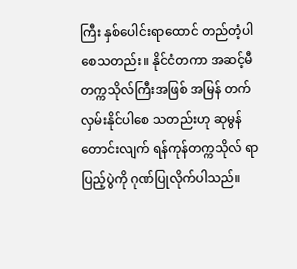ကြီး နှစ်ပေါင်းရာထောင် တည်တံ့ပါစေသတည်း။ နိုင်ငံတကာ အဆင့်မီ တက္ကသိုလ်ကြီးအဖြစ် အမြန် တက်လှမ်းနိုင်ပါစေ သတည်းဟု ဆုမွန်တောင်းလျက် ရန်ကုန်တက္ကသိုလ် ရာပြည့်ပွဲကို ဂုဏ်ပြုလိုက်ပါသည်။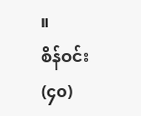။
စိန်ဝင်း (၄၀)